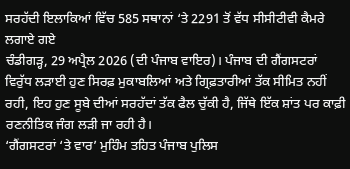ਸਰਹੱਦੀ ਇਲਾਕਿਆਂ ਵਿੱਚ 585 ਸਥਾਨਾਂ ‘ਤੇ 2291 ਤੋਂ ਵੱਧ ਸੀਸੀਟੀਵੀ ਕੈਮਰੇ ਲਗਾਏ ਗਏ
ਚੰਡੀਗੜ੍ਹ, 29 ਅਪ੍ਰੈਲ 2026 (ਦੀ ਪੰਜਾਬ ਵਾਇਰ)। ਪੰਜਾਬ ਦੀ ਗੈਂਗਸਟਰਾਂ ਵਿਰੁੱਧ ਲੜਾਈ ਹੁਣ ਸਿਰਫ਼ ਮੁਕਾਬਲਿਆਂ ਅਤੇ ਗ੍ਰਿਫ਼ਤਾਰੀਆਂ ਤੱਕ ਸੀਮਿਤ ਨਹੀਂ ਰਹੀ, ਇਹ ਹੁਣ ਸੂਬੇ ਦੀਆਂ ਸਰਹੱਦਾਂ ਤੱਕ ਫੈਲ ਚੁੱਕੀ ਹੈ, ਜਿੱਥੇ ਇੱਕ ਸ਼ਾਂਤ ਪਰ ਕਾਫ਼ੀ ਰਣਨੀਤਿਕ ਜੰਗ ਲੜੀ ਜਾ ਰਹੀ ਹੈ।
‘ਗੈਂਗਸਟਰਾਂ ‘ਤੇ ਵਾਰ’ ਮੁਹਿੰਮ ਤਹਿਤ ਪੰਜਾਬ ਪੁਲਿਸ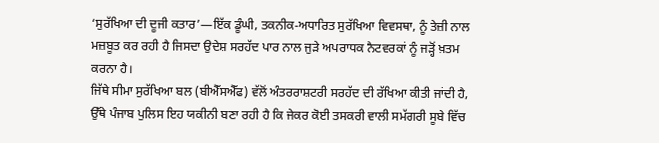‘ਸੁਰੱਖਿਆ ਦੀ ਦੂਜੀ ਕਤਾਰ’—ਇੱਕ ਡੂੰਘੀ, ਤਕਨੀਕ-ਅਧਾਰਿਤ ਸੁਰੱਖਿਆ ਵਿਵਸਥਾ, ਨੂੰ ਤੇਜ਼ੀ ਨਾਲ ਮਜ਼ਬੂਤ ਕਰ ਰਹੀ ਹੈ ਜਿਸਦਾ ਉਦੇਸ਼ ਸਰਹੱਦ ਪਾਰ ਨਾਲ ਜੁੜੇ ਅਪਰਾਧਕ ਨੈਟਵਰਕਾਂ ਨੂੰ ਜੜ੍ਹੋਂ ਖ਼ਤਮ ਕਰਨਾ ਹੈ।
ਜਿੱਥੇ ਸੀਮਾ ਸੁਰੱਖਿਆ ਬਲ (ਬੀਐੱਸਐੱਫ) ਵੱਲੋਂ ਅੰਤਰਰਾਸ਼ਟਰੀ ਸਰਹੱਦ ਦੀ ਰੱਖਿਆ ਕੀਤੀ ਜਾਂਦੀ ਹੈ, ਉੱਥੇ ਪੰਜਾਬ ਪੁਲਿਸ ਇਹ ਯਕੀਨੀ ਬਣਾ ਰਹੀ ਹੈ ਕਿ ਜੇਕਰ ਕੋਈ ਤਸਕਰੀ ਵਾਲੀ ਸਮੱਗਰੀ ਸੂਬੇ ਵਿੱਚ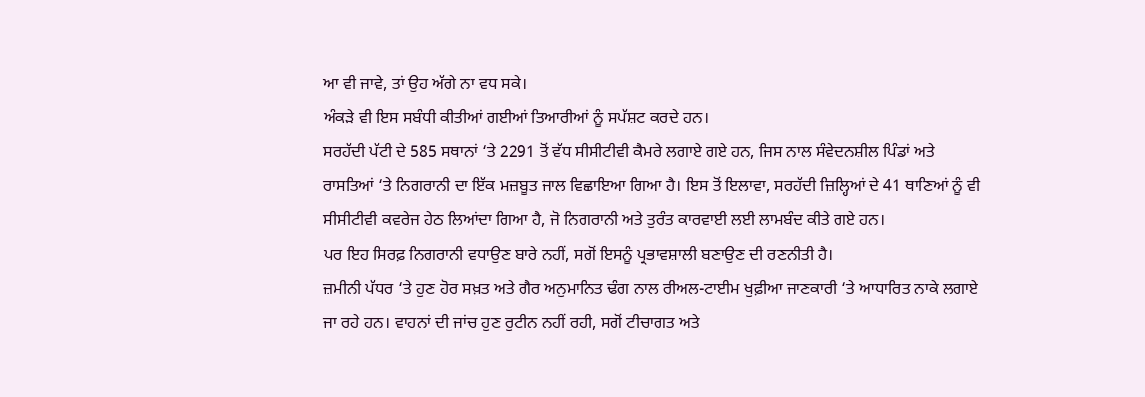ਆ ਵੀ ਜਾਵੇ, ਤਾਂ ਉਹ ਅੱਗੇ ਨਾ ਵਧ ਸਕੇ।
ਅੰਕੜੇ ਵੀ ਇਸ ਸਬੰਧੀ ਕੀਤੀਆਂ ਗਈਆਂ ਤਿਆਰੀਆਂ ਨੂੰ ਸਪੱਸ਼ਟ ਕਰਦੇ ਹਨ।
ਸਰਹੱਦੀ ਪੱਟੀ ਦੇ 585 ਸਥਾਨਾਂ ‘ਤੇ 2291 ਤੋਂ ਵੱਧ ਸੀਸੀਟੀਵੀ ਕੈਮਰੇ ਲਗਾਏ ਗਏ ਹਨ, ਜਿਸ ਨਾਲ ਸੰਵੇਦਨਸ਼ੀਲ ਪਿੰਡਾਂ ਅਤੇ ਰਾਸਤਿਆਂ ‘ਤੇ ਨਿਗਰਾਨੀ ਦਾ ਇੱਕ ਮਜ਼ਬੂਤ ਜਾਲ ਵਿਛਾਇਆ ਗਿਆ ਹੈ। ਇਸ ਤੋਂ ਇਲਾਵਾ, ਸਰਹੱਦੀ ਜ਼ਿਲ੍ਹਿਆਂ ਦੇ 41 ਥਾਣਿਆਂ ਨੂੰ ਵੀ ਸੀਸੀਟੀਵੀ ਕਵਰੇਜ ਹੇਠ ਲਿਆਂਦਾ ਗਿਆ ਹੈ, ਜੋ ਨਿਗਰਾਨੀ ਅਤੇ ਤੁਰੰਤ ਕਾਰਵਾਈ ਲਈ ਲਾਮਬੰਦ ਕੀਤੇ ਗਏ ਹਨ।
ਪਰ ਇਹ ਸਿਰਫ਼ ਨਿਗਰਾਨੀ ਵਧਾਉਣ ਬਾਰੇ ਨਹੀਂ, ਸਗੋਂ ਇਸਨੂੰ ਪ੍ਰਭਾਵਸ਼ਾਲੀ ਬਣਾਉਣ ਦੀ ਰਣਨੀਤੀ ਹੈ।
ਜ਼ਮੀਨੀ ਪੱਧਰ ‘ਤੇ ਹੁਣ ਹੋਰ ਸਖ਼ਤ ਅਤੇ ਗੈਰ ਅਨੁਮਾਨਿਤ ਢੰਗ ਨਾਲ ਰੀਅਲ-ਟਾਈਮ ਖੁਫ਼ੀਆ ਜਾਣਕਾਰੀ ‘ਤੇ ਆਧਾਰਿਤ ਨਾਕੇ ਲਗਾਏ ਜਾ ਰਹੇ ਹਨ। ਵਾਹਨਾਂ ਦੀ ਜਾਂਚ ਹੁਣ ਰੁਟੀਨ ਨਹੀਂ ਰਹੀ, ਸਗੋਂ ਟੀਚਾਗਤ ਅਤੇ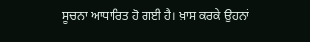ਸੂਚਨਾ ਆਧਾਰਿਤ ਹੋ ਗਈ ਹੈ। ਖ਼ਾਸ ਕਰਕੇ ਉਹਨਾਂ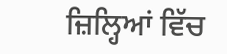ਜ਼ਿਲ੍ਹਿਆਂ ਵਿੱਚ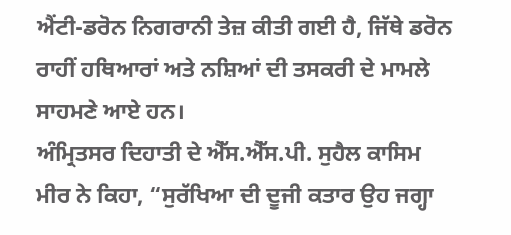ਐਂਟੀ-ਡਰੋਨ ਨਿਗਰਾਨੀ ਤੇਜ਼ ਕੀਤੀ ਗਈ ਹੈ, ਜਿੱਥੇ ਡਰੋਨ ਰਾਹੀਂ ਹਥਿਆਰਾਂ ਅਤੇ ਨਸ਼ਿਆਂ ਦੀ ਤਸਕਰੀ ਦੇ ਮਾਮਲੇ ਸਾਹਮਣੇ ਆਏ ਹਨ।
ਅੰਮ੍ਰਿਤਸਰ ਦਿਹਾਤੀ ਦੇ ਐੱਸ.ਐੱਸ.ਪੀ. ਸੁਹੈਲ ਕਾਸਿਮ ਮੀਰ ਨੇ ਕਿਹਾ, “ਸੁਰੱਖਿਆ ਦੀ ਦੂਜੀ ਕਤਾਰ ਉਹ ਜਗ੍ਹਾ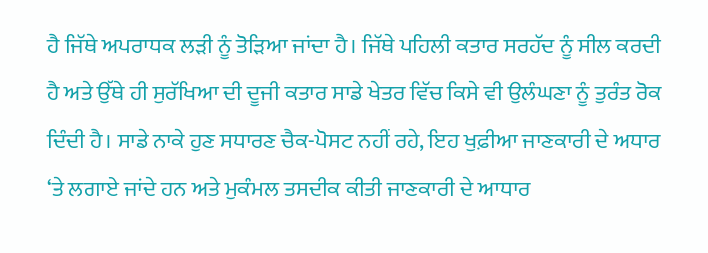ਹੈ ਜਿੱਥੇ ਅਪਰਾਧਕ ਲੜੀ ਨੂੰ ਤੋੜਿਆ ਜਾਂਦਾ ਹੈ। ਜਿੱਥੇ ਪਹਿਲੀ ਕਤਾਰ ਸਰਹੱਦ ਨੂੰ ਸੀਲ ਕਰਦੀ ਹੈ ਅਤੇ ਉੱਥੇ ਹੀ ਸੁਰੱਖਿਆ ਦੀ ਦੂਜੀ ਕਤਾਰ ਸਾਡੇ ਖੇਤਰ ਵਿੱਚ ਕਿਸੇ ਵੀ ਉਲੰਘਣਾ ਨੂੰ ਤੁਰੰਤ ਰੋਕ ਦਿੰਦੀ ਹੈ। ਸਾਡੇ ਨਾਕੇ ਹੁਣ ਸਧਾਰਣ ਚੈਕ-ਪੋਸਟ ਨਹੀਂ ਰਹੇ, ਇਹ ਖੁਫ਼ੀਆ ਜਾਣਕਾਰੀ ਦੇ ਅਧਾਰ ‘ਤੇ ਲਗਾਏ ਜਾਂਦੇ ਹਨ ਅਤੇ ਮੁਕੰਮਲ ਤਸਦੀਕ ਕੀਤੀ ਜਾਣਕਾਰੀ ਦੇ ਆਧਾਰ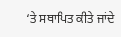‘ਤੇ ਸਥਾਪਿਤ ਕੀਤੇ ਜਾਂਦੇ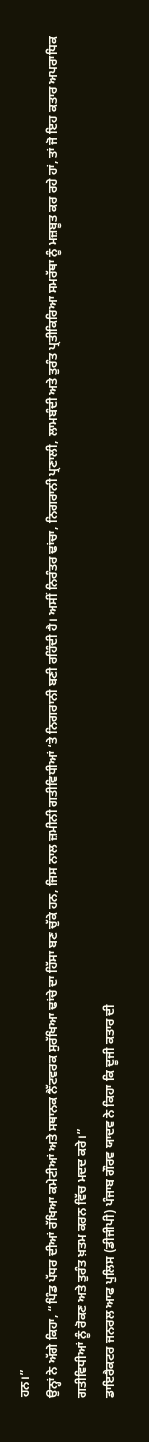ਹਨ।”
ਉਨ੍ਹਾਂ ਨੇ ਅੱਗੇ ਕਿਹਾ, “ਪਿੰਡ ਪੱਧਰ ਦੀਆਂ ਰੱਖਿਆ ਕਮੇਟੀਆਂ ਅਤੇ ਸਥਾਨਕ ਨੈੱਟਵਰਕ ਸੁਰੱਖਿਆ ਢਾਂਚੇ ਦਾ ਹਿੱਸਾ ਬਣ ਚੁੱਕੇ ਹਨ, ਜਿਸ ਨਾਲ ਜ਼ਮੀਨੀ ਗਤੀਵਿਧੀਆਂ ‘ਤੇ ਨਿਗਰਾਨੀ ਬਣੀ ਰਹਿੰਦੀ ਹੈ। ਅਸੀਂ ਨਿਰੰਤਰ ਢਾਂਚਾ, ਨਿਗਰਾਨੀ ਪ੍ਰਣਾਲੀ, ਲਾਮਬੰਦੀ ਅਤੇ ਤੁਰੰਤ ਪ੍ਰਤੀਕਿਰਿਆ ਸਮਰੱਥਾ ਨੂੰ ਮਜ਼ਬੂਤ ਕਰ ਰਹੇ ਹਾਂ, ਤਾਂ ਜੋ ਇਹ ਕਤਾਰ ਅਪਰਾਧਿਕ ਗਤੀਵਿਧੀਆਂ ਨੂੰ ਰੋਕਣ ਅਤੇ ਤੁਰੰਤ ਖ਼ਤਮ ਕਰਨ ਵਿੱਚ ਮਦਦ ਕਰੇ।”
ਡਾਇਰੈਕਟਰ ਜਨਰਲ ਆਫ ਪੁਲਿਸ (ਡੀਜੀਪੀ) ਪੰਜਾਬ ਗੌਰਵ ਯਾਦਵ ਨੇ ਕਿਹਾ ਕਿ ਦੂਜੀ ਕਤਾਰ ਦੀ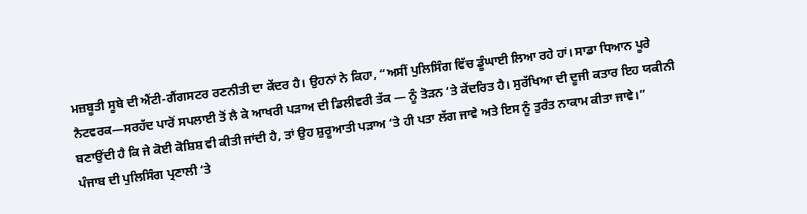ਮਜ਼ਬੂਤੀ ਸੂਬੇ ਦੀ ਐਂਟੀ-ਗੈਂਗਸਟਰ ਰਣਨੀਤੀ ਦਾ ਕੇਂਦਰ ਹੈ। ਉਹਨਾਂ ਨੇ ਕਿਹਾ, “ਅਸੀਂ ਪੁਲਿਸਿੰਗ ਵਿੱਚ ਡੂੰਘਾਈ ਲਿਆ ਰਹੇ ਹਾਂ। ਸਾਡਾ ਧਿਆਨ ਪੂਰੇ ਨੈਟਵਰਕ—ਸਰਹੱਦ ਪਾਰੋਂ ਸਪਲਾਈ ਤੋਂ ਲੈ ਕੇ ਆਖਰੀ ਪੜਾਅ ਦੀ ਡਿਲੀਵਰੀ ਤੱਕ — ਨੂੰ ਤੋੜਨ ‘ਤੇ ਕੇਂਦਰਿਤ ਹੈ। ਸੁਰੱਖਿਆ ਦੀ ਦੂਜੀ ਕਤਾਰ ਇਹ ਯਕੀਨੀ ਬਣਾਉਂਦੀ ਹੈ ਕਿ ਜੇ ਕੋਈ ਕੋਸ਼ਿਸ਼ ਵੀ ਕੀਤੀ ਜਾਂਦੀ ਹੈ, ਤਾਂ ਉਹ ਸ਼ੁਰੂਆਤੀ ਪੜਾਅ ‘ਤੇ ਹੀ ਪਤਾ ਲੱਗ ਜਾਵੇ ਅਤੇ ਇਸ ਨੂੰ ਤੁਰੰਤ ਨਾਕਾਮ ਕੀਤਾ ਜਾਵੇ।”
ਪੰਜਾਬ ਦੀ ਪੁਲਿਸਿੰਗ ਪ੍ਰਣਾਲੀ ‘ਤੇ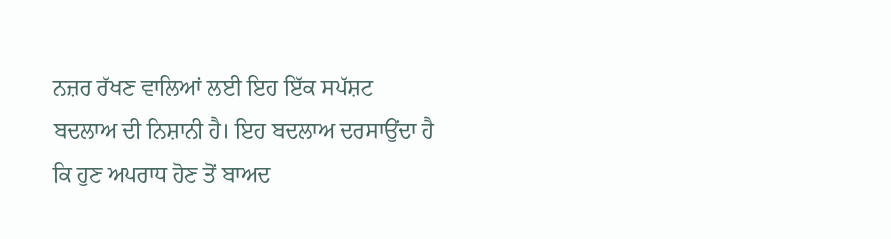ਨਜ਼ਰ ਰੱਖਣ ਵਾਲਿਆਂ ਲਈ ਇਹ ਇੱਕ ਸਪੱਸ਼ਟ ਬਦਲਾਅ ਦੀ ਨਿਸ਼ਾਨੀ ਹੈ। ਇਹ ਬਦਲਾਅ ਦਰਸਾਉਂਦਾ ਹੈ ਕਿ ਹੁਣ ਅਪਰਾਧ ਹੋਣ ਤੋਂ ਬਾਅਦ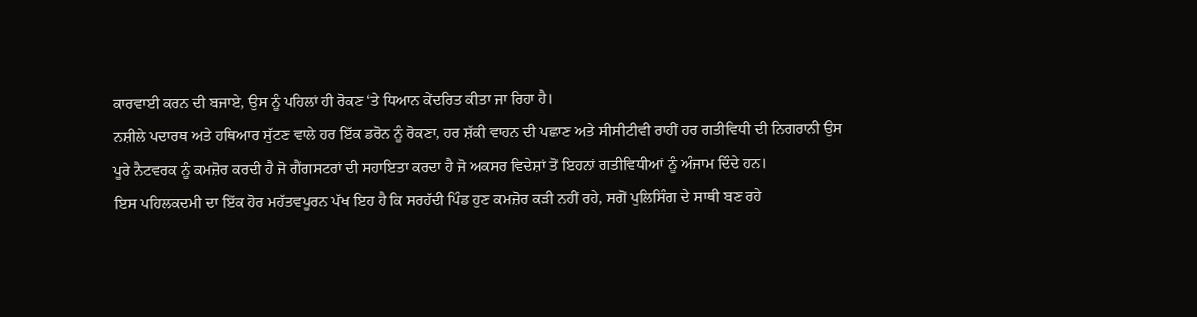ਕਾਰਵਾਈ ਕਰਨ ਦੀ ਬਜਾਏ, ਉਸ ਨੂੰ ਪਹਿਲਾਂ ਹੀ ਰੋਕਣ ‘ਤੇ ਧਿਆਨ ਕੇਂਦਰਿਤ ਕੀਤਾ ਜਾ ਰਿਹਾ ਹੈ।
ਨਸ਼ੀਲੇ ਪਦਾਰਥ ਅਤੇ ਹਥਿਆਰ ਸੁੱਟਣ ਵਾਲੇ ਹਰ ਇੱਕ ਡਰੋਨ ਨੂੰ ਰੋਕਣਾ, ਹਰ ਸ਼ੱਕੀ ਵਾਹਨ ਦੀ ਪਛਾਣ ਅਤੇ ਸੀਸੀਟੀਵੀ ਰਾਹੀਂ ਹਰ ਗਤੀਵਿਧੀ ਦੀ ਨਿਗਰਾਨੀ ਉਸ ਪੂਰੇ ਨੈਟਵਰਕ ਨੂੰ ਕਮਜ਼ੋਰ ਕਰਦੀ ਹੈ ਜੋ ਗੈਂਗਸਟਰਾਂ ਦੀ ਸਹਾਇਤਾ ਕਰਦਾ ਹੈ ਜੋ ਅਕਸਰ ਵਿਦੇਸ਼ਾਂ ਤੋਂ ਇਹਨਾਂ ਗਤੀਵਿਧੀਆਂ ਨੂੰ ਅੰਜਾਮ ਦਿੰਦੇ ਹਨ।
ਇਸ ਪਹਿਲਕਦਮੀ ਦਾ ਇੱਕ ਹੋਰ ਮਹੱਤਵਪੂਰਨ ਪੱਖ ਇਹ ਹੈ ਕਿ ਸਰਹੱਦੀ ਪਿੰਡ ਹੁਣ ਕਮਜ਼ੋਰ ਕੜੀ ਨਹੀਂ ਰਹੇ, ਸਗੋਂ ਪੁਲਿਸਿੰਗ ਦੇ ਸਾਥੀ ਬਣ ਰਹੇ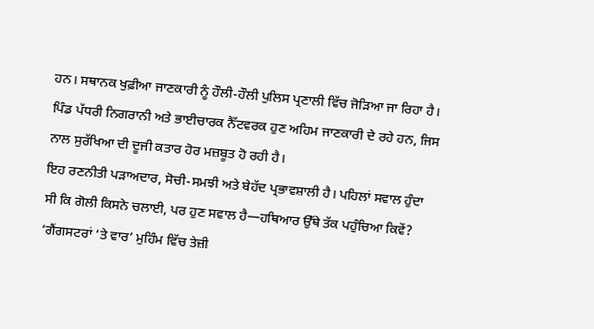ਹਨ। ਸਥਾਨਕ ਖੁਫ਼ੀਆ ਜਾਣਕਾਰੀ ਨੂੰ ਹੌਲੀ-ਹੌਲੀ ਪੁਲਿਸ ਪ੍ਰਣਾਲੀ ਵਿੱਚ ਜੋੜਿਆ ਜਾ ਰਿਹਾ ਹੈ। ਪਿੰਡ ਪੱਧਰੀ ਨਿਗਰਾਨੀ ਅਤੇ ਭਾਈਚਾਰਕ ਨੈੱਟਵਰਕ ਹੁਣ ਅਹਿਮ ਜਾਣਕਾਰੀ ਦੇ ਰਹੇ ਹਨ, ਜਿਸ ਨਾਲ ਸੁਰੱਖਿਆ ਦੀ ਦੂਜੀ ਕਤਾਰ ਹੋਰ ਮਜ਼ਬੂਤ ਹੋ ਰਹੀ ਹੈ।
ਇਹ ਰਣਨੀਤੀ ਪੜਾਅਦਾਰ, ਸੋਚੀ-ਸਮਝੀ ਅਤੇ ਬੇਹੱਦ ਪ੍ਰਭਾਵਸ਼ਾਲੀ ਹੈ। ਪਹਿਲਾਂ ਸਵਾਲ ਹੁੰਦਾ ਸੀ ਕਿ ਗੋਲੀ ਕਿਸਨੇ ਚਲਾਈ, ਪਰ ਹੁਣ ਸਵਾਲ ਹੈ—ਹਥਿਆਰ ਉੱਥੇ ਤੱਕ ਪਹੁੰਚਿਆ ਕਿਵੇਂ?
‘ਗੈਂਗਸਟਰਾਂ ‘ਤੇ ਵਾਰ’ ਮੁਹਿੰਮ ਵਿੱਚ ਤੇਜ਼ੀ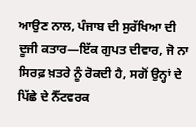ਆਉਣ ਨਾਲ, ਪੰਜਾਬ ਦੀ ਸੁਰੱਖਿਆ ਦੀ ਦੂਜੀ ਕਤਾਰ—ਇੱਕ ਗੁਪਤ ਦੀਵਾਰ, ਜੋ ਨਾ ਸਿਰਫ਼ ਖ਼ਤਰੇ ਨੂੰ ਰੋਕਦੀ ਹੈ, ਸਗੋਂ ਉਨ੍ਹਾਂ ਦੇ ਪਿੱਛੇ ਦੇ ਨੈੱਟਵਰਕ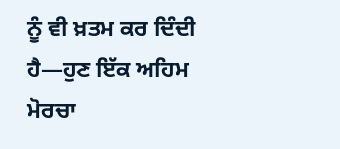ਨੂੰ ਵੀ ਖ਼ਤਮ ਕਰ ਦਿੰਦੀ ਹੈ—ਹੁਣ ਇੱਕ ਅਹਿਮ ਮੋਰਚਾ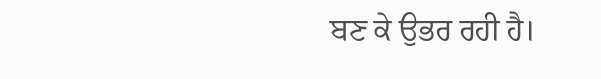ਬਣ ਕੇ ਉਭਰ ਰਹੀ ਹੈ।